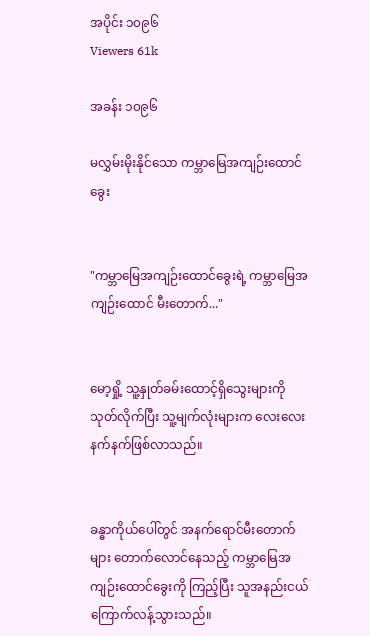အပိုင်း ၁၀၉၆
Viewers 61k

အခန်း ၁၀၉၆

မလွှမ်းမိုးနိုင်သော ကမ္ဘာမြေအကျဉ်းထောင်ခွေး


"ကမ္ဘာမြေအကျဉ်းထောင်ခွေးရဲ့ ကမ္ဘာမြေအကျဉ်းထောင် မီးတောက်..."


မော့ရှို့ သူ့နှုတ်ခမ်းထောင့်ရှိသွေးများကို သုတ်လိုက်ပြီး သူ့မျက်လုံးများက လေးလေးနက်နက်ဖြစ်လာသည်။


ခန္ဓာကိုယ်ပေါ်တွင် အနက်ရောင်မီးတောက်များ တောက်လောင်နေသည့် ကမ္ဘာမြေအကျဉ်းထောင်ခွေးကို ကြည့်ပြီး သူအနည်းငယ်ကြောက်လန့်သွားသည်။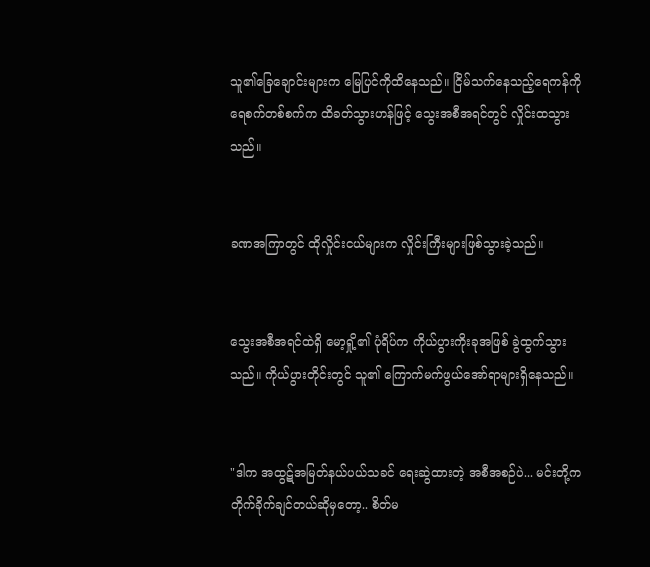သူ၏ခြေချောင်းများက မြေပြင်ကိုထိနေသည်။ ငြိမ်သက်နေသည့်ရေကန်ကို ရေစက်တစ်စက်က ထိခတ်သွားဟန်ဖြင့် သွေးအစီအရင်တွင် လှိုင်းထသွားသည်။


ခဏအကြာတွင် ထိုလှိုင်းငယ်များက လှိုင်းကြီးများဖြစ်သွားခဲ့သည်။


သွေးအစီအရင်ထဲရှိ မော့ရှို့၏ ပုံရိပ်က ကိုယ်ပွားကိုးခုအဖြစ် ခွဲထွက်သွားသည်။ ကိုယ်ပွားတိုင်းတွင် သူ၏ ကြောက်မက်ဖွယ်အော်ရာများရှိနေသည်။


"ဒါက အထွဋ်အမြတ်နယ်ပယ်သခင် ရေးဆွဲထားတဲ့ အစီအစဉ်ပဲ... မင်းတို့က တိုက်ခိုက်ချင်တယ်ဆိုမှတော့.. စိတ်မ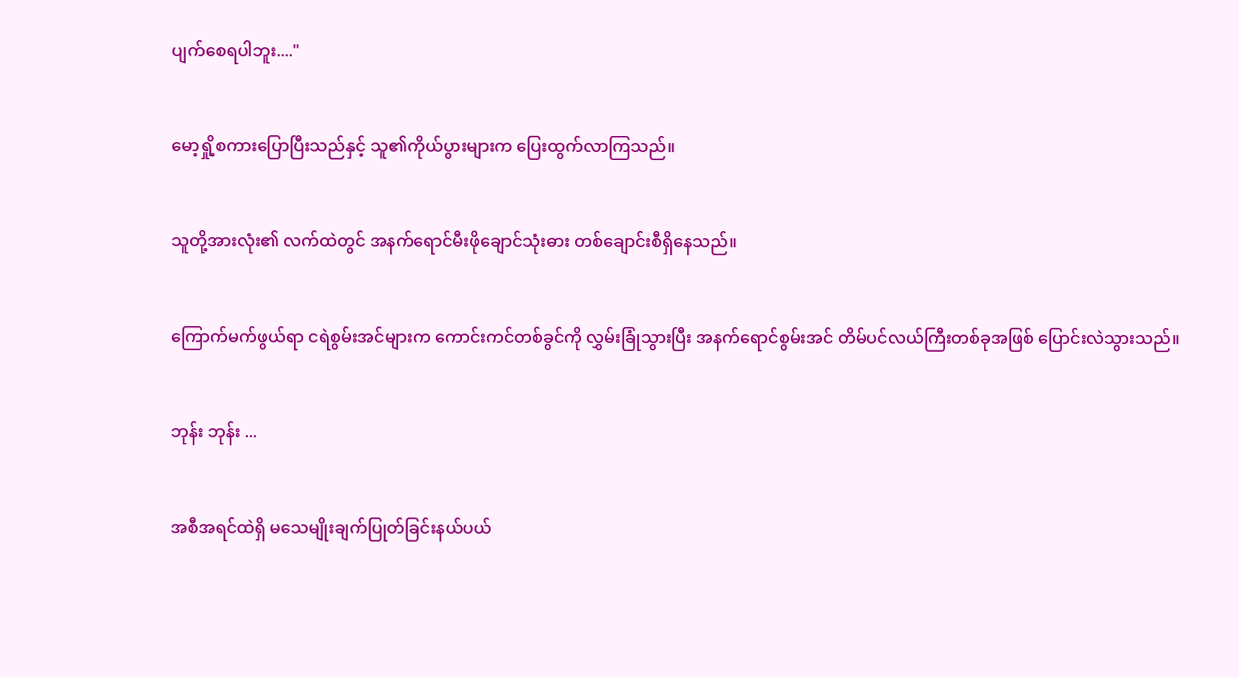ပျက်စေရပါဘူး...."


မော့ရှို့စကားပြောပြီးသည်နှင့် သူ၏ကိုယ်ပွားများက ပြေးထွက်လာကြသည်။


သူတို့အားလုံး၏ လက်ထဲတွင် အနက်ရောင်မီးဖိုချောင်သုံးဓား တစ်ချောင်းစီရှိနေသည်။


ကြောက်မက်ဖွယ်ရာ ငရဲစွမ်းအင်များက ကောင်းကင်တစ်ခွင်ကို လွှမ်းခြုံသွားပြီး အနက်ရောင်စွမ်းအင် တိမ်ပင်လယ်ကြီးတစ်ခုအဖြစ် ပြောင်းလဲသွားသည်။


ဘုန်း ဘုန်း ...


အစီအရင်ထဲရှိ မသေမျိုးချက်ပြုတ်ခြင်းနယ်ပယ်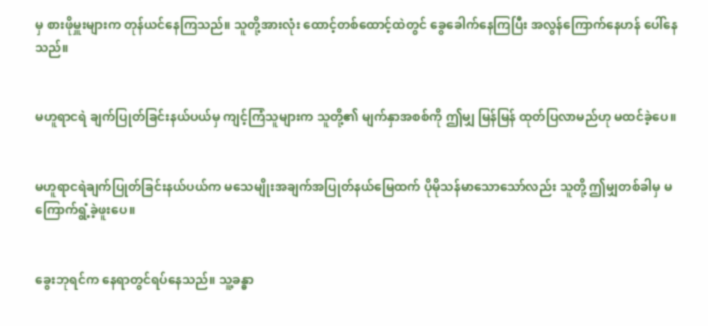မှ စားဖိုမှူးများက တုန်ယင်နေကြသည်။ သူတို့အားလုံး ထောင့်တစ်ထောင့်ထဲတွင် ခွေခေါက်နေကြပြီး အလွန်ကြောက်နေဟန် ပေါ်နေသည်။


မဟူရာငရဲ ချက်ပြုတ်ခြင်းနယ်ပယ်မှ ကျင့်ကြံသူများက သူတို့၏ မျက်နှာအစစ်ကို ဤမျှ မြန်မြန် ထုတ်ပြလာမည်ဟု မထင်ခဲ့ပေ။


မဟူရာငရဲချက်ပြုတ်ခြင်းနယ်ပယ်က မသေမျိုးအချက်အပြုတ်နယ်မြေထက် ပိုမိုသန်မာသောသော်လည်း သူတို့ ဤမျှတစ်ခါမှ မကြောက်ရွံ့ခဲ့ဖူးပေ။


ခွေးဘုရင်က နေရာတွင်ရပ်နေသည်။ သူ့ခန္ဓာ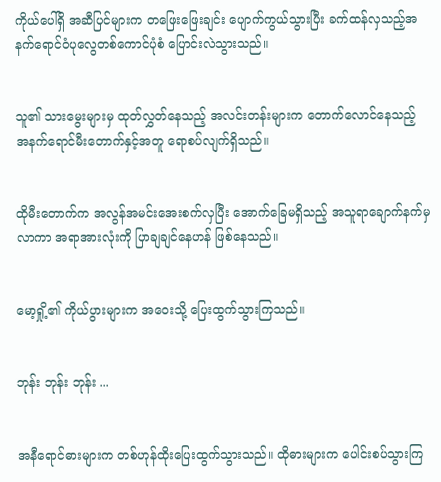ကိုယ်ပေါ်ရှိ အဆီပြင်များက တဖြေးဖြေးချင်း ပျောက်ကွယ်သွားပြီး ခက်ထန်လှသည့်အနက်ရောင်ဝံပုလွေတစ်ကောင်ပုံစံ ပြောင်းလဲသွားသည်။


သူ၏ သားမွေးများမှ ထုတ်လွှတ်နေသည့် အလင်းတန်းများက တောက်လောင်နေသည့် အနက်ရောင်မီးတောက်နှင့်အတူ ရောစပ်လျက်ရှိသည်။


ထိုမီးတောက်က အလွန်အမင်းအေးစက်လှပြီး အောက်ခြေမရှိသည့် အသူရာချောက်နက်မှလာကာ အရာအားလုံးကို ပြာချချင်နေဟန် ဖြစ်နေသည်။


မော့ရှို့၏ ကိုယ်ပွားများက အဝေးသို့ ပြေးထွက်သွားကြသည်။


ဘုန်း ဘုန်း ဘုန်း ...


အနီရောင်ဓားများက တစ်ဟုန်ထိုးပြေးထွက်သွားသည်။ ထိုဓားများက ပေါင်းစပ်သွားကြ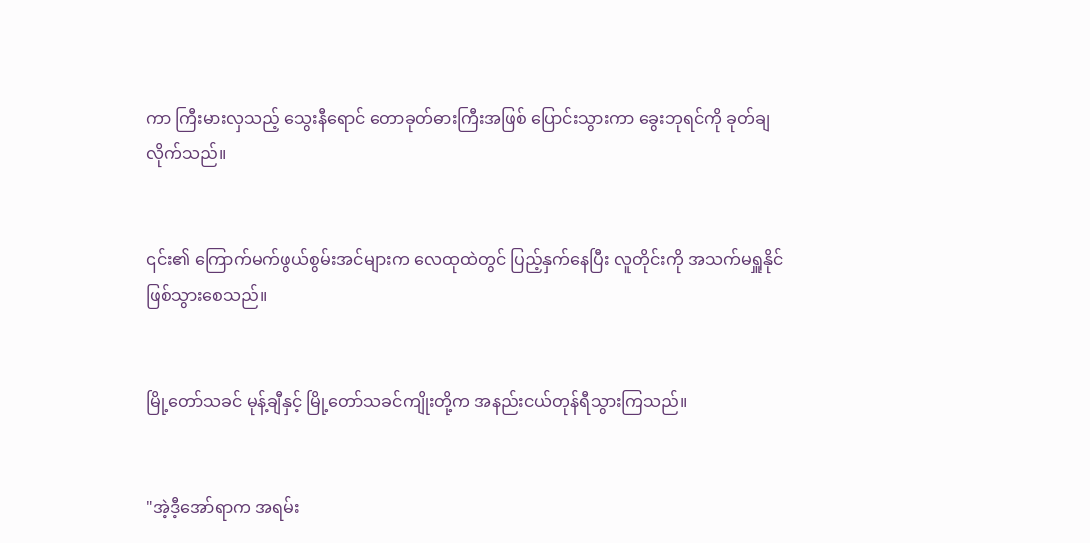ကာ ကြီးမားလှသည့် သွေးနီရောင် တောခုတ်ဓားကြီးအဖြစ် ပြောင်းသွားကာ ခွေးဘုရင်ကို ခုတ်ချလိုက်သည်။


၎င်း၏ ကြောက်မက်ဖွယ်စွမ်းအင်များက လေထုထဲတွင် ပြည့်နှက်နေပြီး လူတိုင်းကို အသက်မရှူနိုင်ဖြစ်သွားစေသည်။


မြို့တော်သခင် မုန့်ချီနှင့် မြို့တော်သခင်ကျိုးတို့က အနည်းငယ်တုန်ရီသွားကြသည်။


"အဲ့ဒီ့အော်ရာက အရမ်း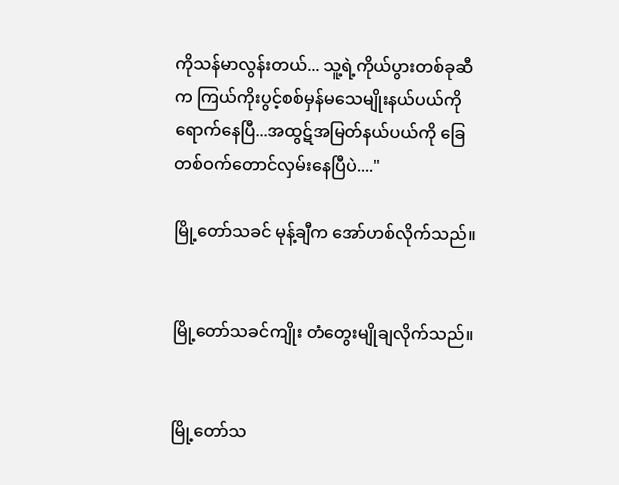ကိုသန်မာလွန်းတယ်... သူ့ရဲ့ကိုယ်ပွားတစ်ခုဆီက ကြယ်ကိုးပွင့်စစ်မှန်မသေမျိုးနယ်ပယ်ကို ရောက်နေပြီ...အထွဋ်အမြတ်နယ်ပယ်ကို ခြေတစ်ဝက်တောင်လှမ်းနေပြီပဲ...."

မြို့တော်သခင် မုန့်ချီက အော်ဟစ်လိုက်သည်။


မြို့တော်သခင်ကျိုး တံတွေးမျိုချလိုက်သည်။


မြို့တော်သ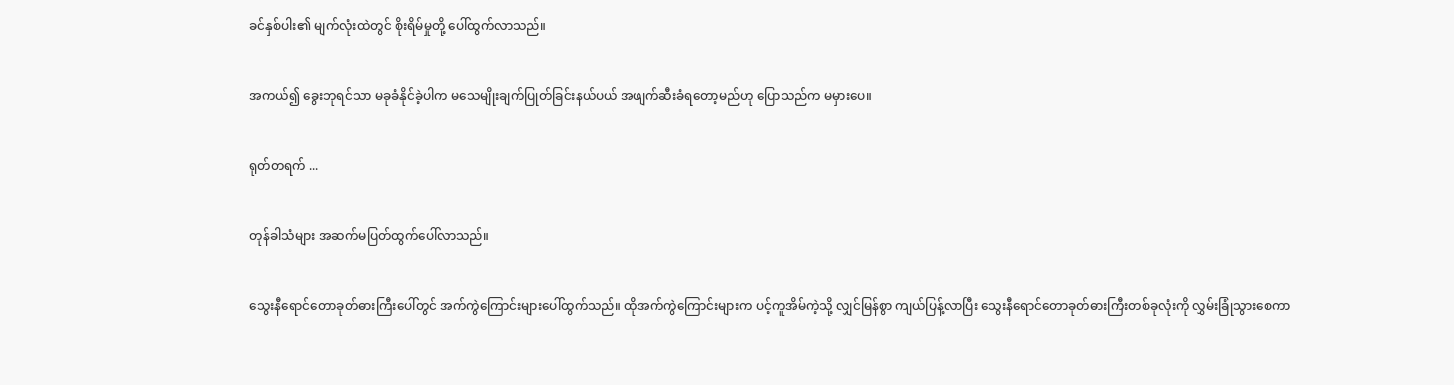ခင်နှစ်ပါး၏ မျက်လုံးထဲတွင် စိုးရိမ်မှုတို့ ပေါ်ထွက်လာသည်။


အကယ်၍ ခွေးဘုရင်သာ မခုခံနိုင်ခဲ့ပါက မသေမျိုးချက်ပြုတ်ခြင်းနယ်ပယ် အဖျက်ဆီးခံရတော့မည်ဟု ပြောသည်က မမှားပေ။


ရုတ်တရက် ...


တုန်ခါသံများ အဆက်မပြတ်ထွက်ပေါ်လာသည်။


သွေးနီရောင်တောခုတ်ဓားကြီးပေါ်တွင် အက်ကွဲကြောင်းများပေါ်ထွက်သည်။ ထိုအက်ကွဲကြောင်းများက ပင့်ကူအိမ်ကဲ့သို့ လျှင်မြန်စွာ ကျယ်ပြန့်လာပြီး သွေးနီရောင်တောခုတ်ဓားကြီးတစ်ခုလုံးကို လွှမ်းခြုံသွားစေကာ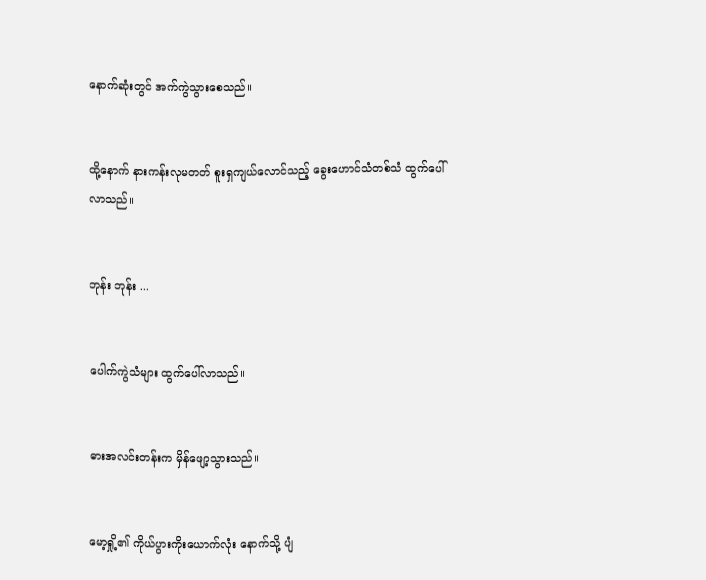နောက်ဆုံးတွင် အက်ကွဲသွားစေသည်။


ထို့နောက် နားကန်းလုမတတ် စူးရှကျယ်လောင်သည့် ခွေးဟောင်သံတစ်သံ ထွက်ပေါ်လာသည်။


ဘုန်း ဘုန်း ...


ပေါက်ကွဲသံများ ထွက်ပေါ်လာသည်။


ဓားအလင်းတန်းက မှိန်ဖျော့သွားသည်။


မော့ရှို့၏ ကိုယ်ပွားကိုးယောက်လုံး နောက်သို့ ပျံ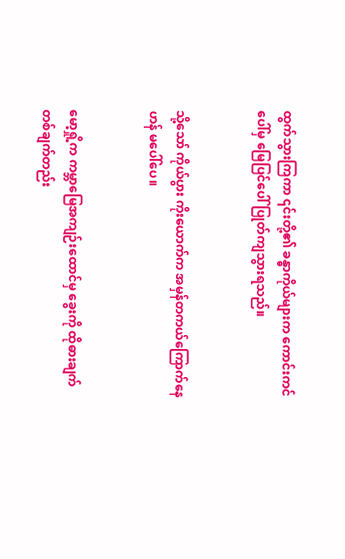ထွက်သွားကြကာ ၎င်းတို့၏ ခန္ဓာကိုယ်များက ကောင်းကင်ပေါ်မှ မြေပြင်ပေါ် ပြုတ်ကျသွားရသည်။


သို့သော် ကိုယ်ပွား ကိုးယောက်က အမှန်တကယ်ကြောက်နေဟန် မပေါ်ပေ။


မော့ရှို့က ကမ္ဘာမြေအကျဉ်းထောင်မှ ခွေးကို ထိုဓားချက်တစ်ချက်တည်း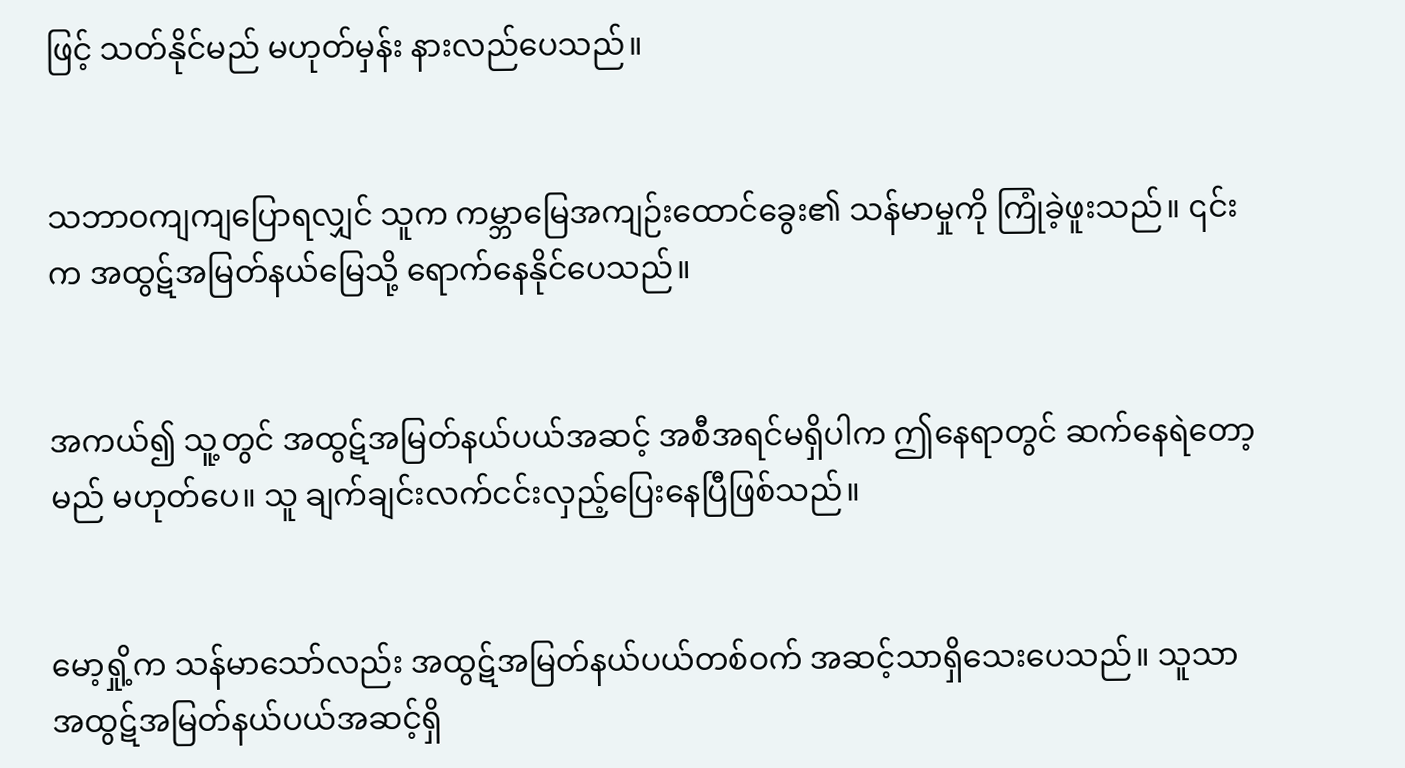ဖြင့် သတ်နိုင်မည် မဟုတ်မှန်း နားလည်ပေသည်။


သဘာဝကျကျပြောရလျှင် သူက ကမ္ဘာမြေအကျဉ်းထောင်ခွေး၏ သန်မာမှုကို ကြုံခဲ့ဖူးသည်။ ၎င်းက အထွဋ်အမြတ်နယ်မြေသို့ ရောက်နေနိုင်ပေသည်။


အကယ်၍ သူ့တွင် အထွဋ်အမြတ်နယ်ပယ်အဆင့် အစီအရင်မရှိပါက ဤနေရာတွင် ဆက်နေရဲတော့ မည် မဟုတ်ပေ။ သူ ချက်ချင်းလက်ငင်းလှည့်ပြေးနေပြီဖြစ်သည်။


မော့ရှို့က သန်မာသော်လည်း အထွဋ်အမြတ်နယ်ပယ်တစ်ဝက် အဆင့်သာရှိသေးပေသည်။ သူသာ အထွဋ်အမြတ်နယ်ပယ်အဆင့်ရှိ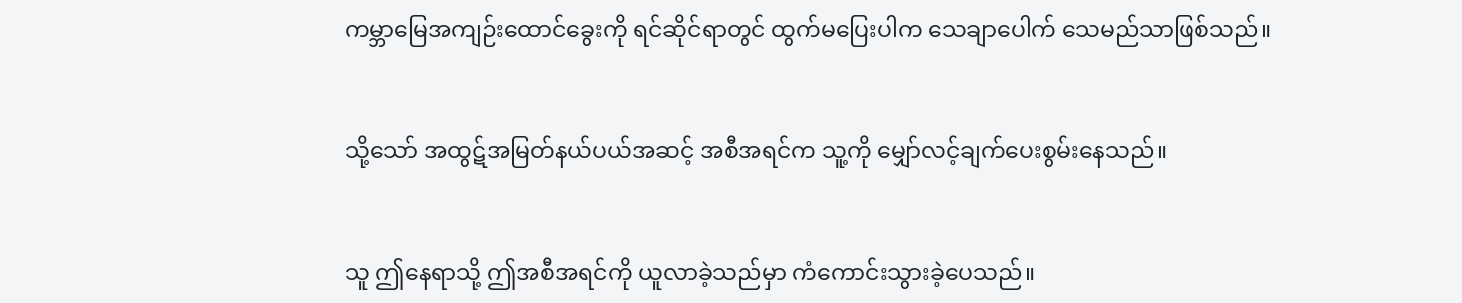ကမ္ဘာမြေအကျဉ်းထောင်ခွေးကို ရင်ဆိုင်ရာတွင် ထွက်မပြေးပါက သေချာပေါက် သေမည်သာဖြစ်သည်။


သို့သော် အထွဋ်အမြတ်နယ်ပယ်အဆင့် အစီအရင်က သူ့ကို မျှော်လင့်ချက်ပေးစွမ်းနေသည်။


သူ ဤနေရာသို့ ဤအစီအရင်ကို ယူလာခဲ့သည်မှာ ကံကောင်းသွားခဲ့ပေသည်။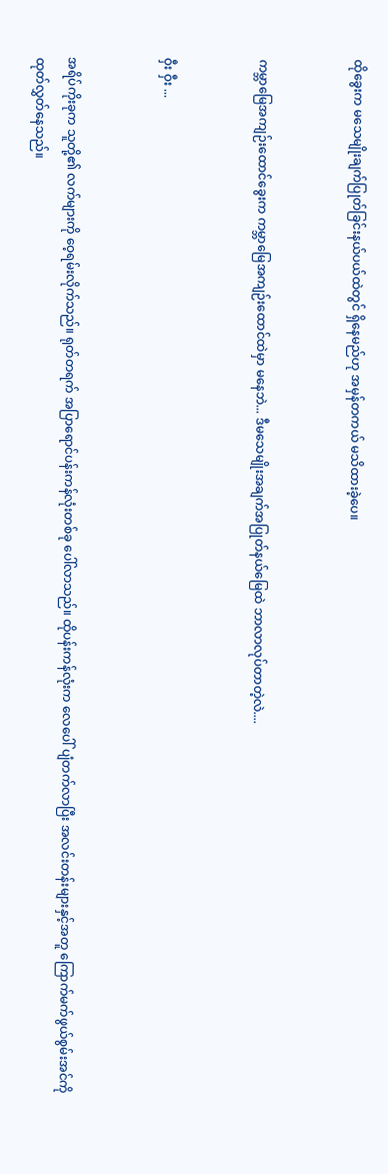ထိုခွေးက မသေမျိုးချက်ပြုတ်ခြင်းနယ်ပယ်ထဲတွင် ရှိနေမည်ဟု အမှန်တကယ် မသိထားခဲ့ပေ။


ကမ္ဘာမြေအကျဉ်းထောင်ခွေးက ကမ္ဘာမြေအကျဉ်းထောင်ထဲမှာ မနေဘဲ... ဒီမသေမျိုးအချက်အပြုတ်နယ်မြေထဲ ဘာလာလုပ်တာတဲ့လဲ....


ဝှီး ဝှီး ...


အရိပ်ကိုးခုက သူတို့၏ လက်များကို ဝေ့ရမ်းလိုက်သည်။ ရုတ်တရက် အပြာရောင်ပန်းကန်လုံးတစ်ခု ပေါ်လာသည်။ ထိုပန်းကန်လုံးက လေပေါ် ပျံတက်လာပြီး အလင်းတန်းများနှင့်အတူ ကြောက်မက်ဖွယ်စွမ်းအင်ကို ထုတ်လွှတ်နေသည်။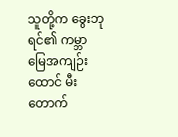သူတို့က ခွေးဘုရင်၏ ကမ္ဘာမြေအကျဉ်းထောင် မီးတောက်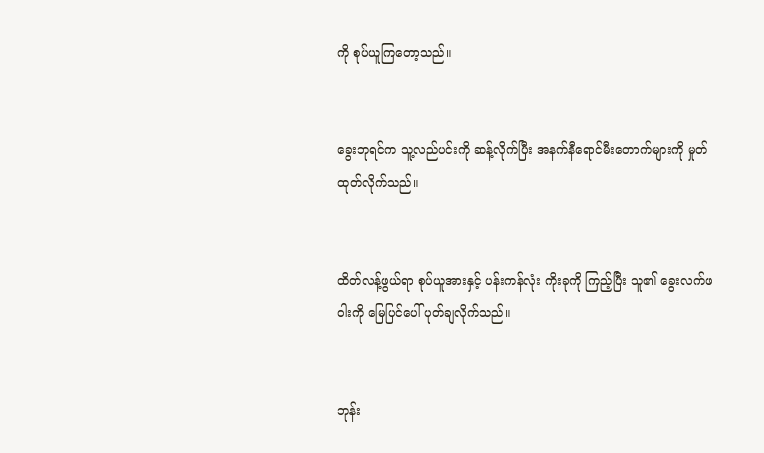ကို စုပ်ယူကြတော့သည်။


ခွေးဘုရင်က သူ့လည်ပင်းကို ဆန့်လိုက်ပြီး အနက်နီရောင်မီးတောက်များကို မှုတ်ထုတ်လိုက်သည်။


ထိတ်လန့်ဖွယ်ရာ စုပ်ယူအားနှင့် ပန်းကန်လုံး ကိုးခုကို ကြည့်ပြီး သူ၏ ခွေးလက်ဖဝါးကို မြေပြင်ပေါ် ပုတ်ချလိုက်သည်။


ဘုန်း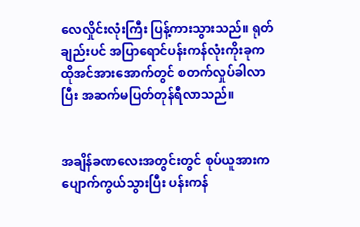လေလှိုင်းလုံးကြီး ပြန့်ကားသွားသည်။ ရုတ်ချည်းပင် အပြာရောင်ပန်းကန်လုံးကိုးခုက ထိုအင်အားအောက်တွင် စတက်လှုပ်ခါလာပြီး အဆက်မပြတ်တုန်ရီလာသည်။


အချိန်ခဏလေးအတွင်းတွင် စုပ်ယူအားက ပျောက်ကွယ်သွားပြီး ပန်းကန်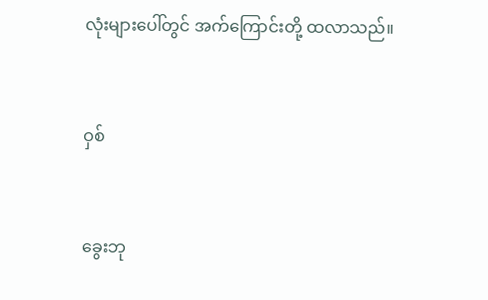လုံးများပေါ်တွင် အက်ကြောင်းတို့ ထလာသည်။


ဝှစ်


ခွေးဘု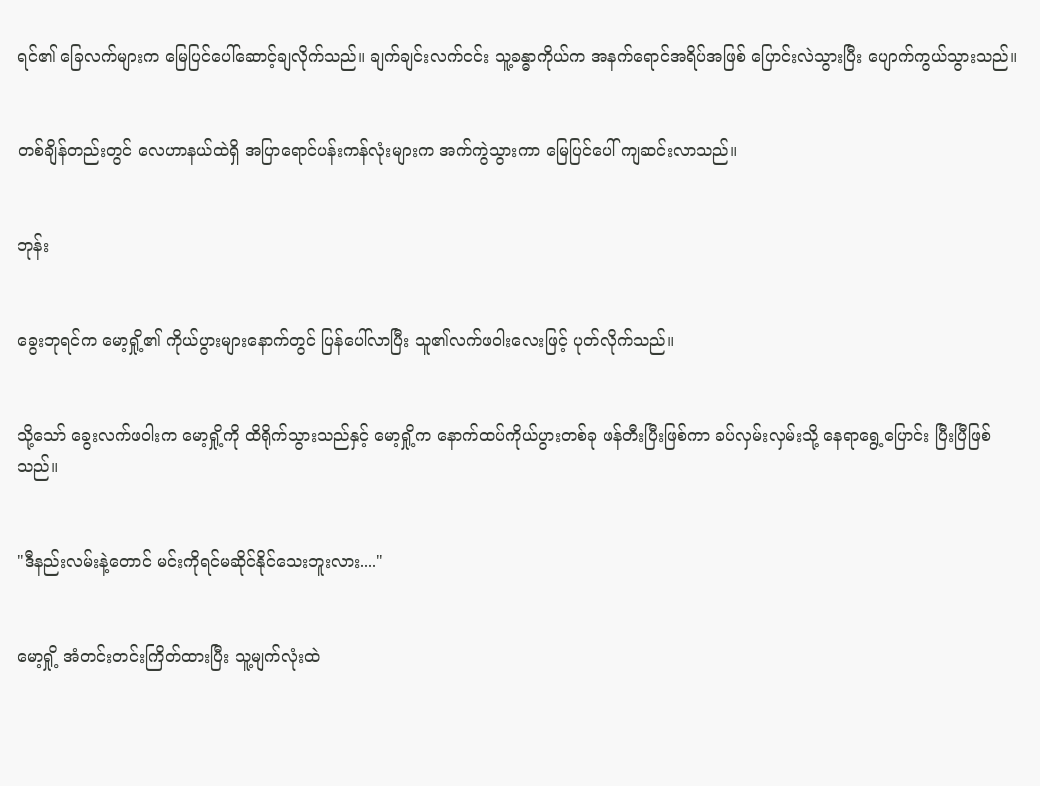ရင်၏ ခြေလက်များက မြေပြင်ပေါ်ဆောင့်ချလိုက်သည်။ ချက်ချင်းလက်ငင်း သူ့ခန္ဓာကိုယ်က အနက်ရောင်အရိပ်အဖြစ် ပြောင်းလဲသွားပြီး ပျောက်ကွယ်သွားသည်။


တစ်ချိန်တည်းတွင် လေဟာနယ်ထဲရှိ အပြာရောင်ပန်းကန်လုံးများက အက်ကွဲသွားကာ မြေပြင်ပေါ် ကျဆင်းလာသည်။


ဘုန်း


ခွေးဘုရင်က မော့ရှို့၏ ကိုယ်ပွားများနောက်တွင် ပြန်ပေါ်လာပြီး သူ၏လက်ဖဝါးလေးဖြင့် ပုတ်လိုက်သည်။


သို့သော် ခွေးလက်ဖဝါးက မော့ရှို့ကို ထိရိုက်သွားသည်နှင့် မော့ရှို့က နောက်ထပ်ကိုယ်ပွားတစ်ခု ဖန်တီးပြီးဖြစ်ကာ ခပ်လှမ်းလှမ်းသို့ နေရာရွေ့ပြောင်း ပြီးပြီဖြစ်သည်။


"ဒီနည်းလမ်းနဲ့တောင် မင်းကိုရင်မဆိုင်နိုင်သေးဘူးလား...."


မော့ရှို့ အံတင်းတင်းကြိတ်ထားပြီး သူ့မျက်လုံးထဲ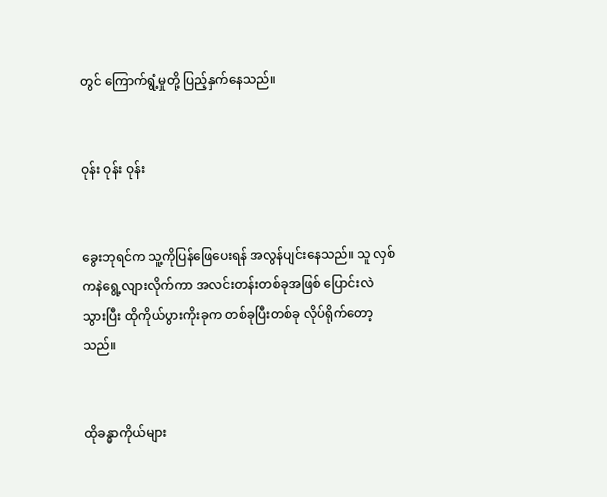တွင် ကြောက်ရွံ့မှုတို့ ပြည့်နှက်နေသည်။


ဝုန်း ဝုန်း ဝုန်း


ခွေးဘုရင်က သူ့ကိုပြန်ဖြေပေးရန် အလွန်ပျင်းနေသည်။ သူ လှစ်ကနဲရွေ့လျားလိုက်ကာ အလင်းတန်းတစ်ခုအဖြစ် ပြောင်းလဲသွားပြီး ထိုကိုယ်ပွားကိုးခုက တစ်ခုပြီးတစ်ခု လိုပ်ရိုက်တော့သည်။


ထိုခန္ဓာကိုယ်များ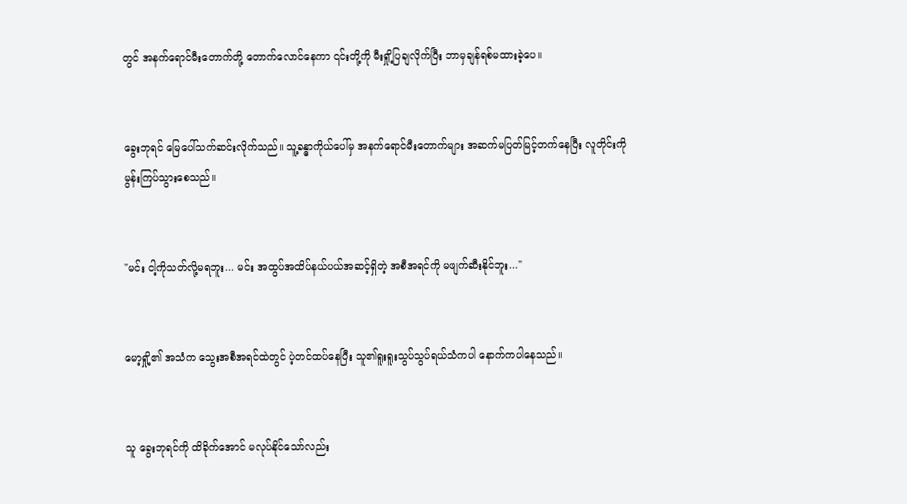တွင် အနက်ရောင်မီးတောက်တို့ တောက်လောင်နေကာ ၎င်းတို့ကို မီးရှို့ပြချလိုက်ပြီး ဘာမှချန်ရစ်မထားခဲ့ပေ။


ခွေးဘုရင် မြေပေါ်သက်ဆင်းလိုက်သည်။ သူ့ခန္ဓာကိုယ်ပေါ်မှ အနက်ရောင်မီးတောက်များ အဆက်မပြတ်မြင့်တက်နေပြီး လူတိုင်းကို မွန်းကြပ်သွားစေသည်။


"မင်း ငါ့ကိုသတ်လို့မရဘူး... မင်း အထွပ်အထိပ်နယ်ပယ်အဆင့်ရှိတဲ့ အစီအရင်ကို မဖျက်ဆီးနိုင်ဘူး..."


မော့ရှို့၏ အသံက သွေးအစီအရင်ထဲတွင် ပဲ့တင်ထပ်နေပြီး သူ၏ရူးရူးသွပ်သွပ်ရယ်သံကပါ နောက်ကပါနေသည်။


သူ ခွေးဘုရင်ကို ထိခိုက်အောင် မလုပ်နိုင်သော်လည်း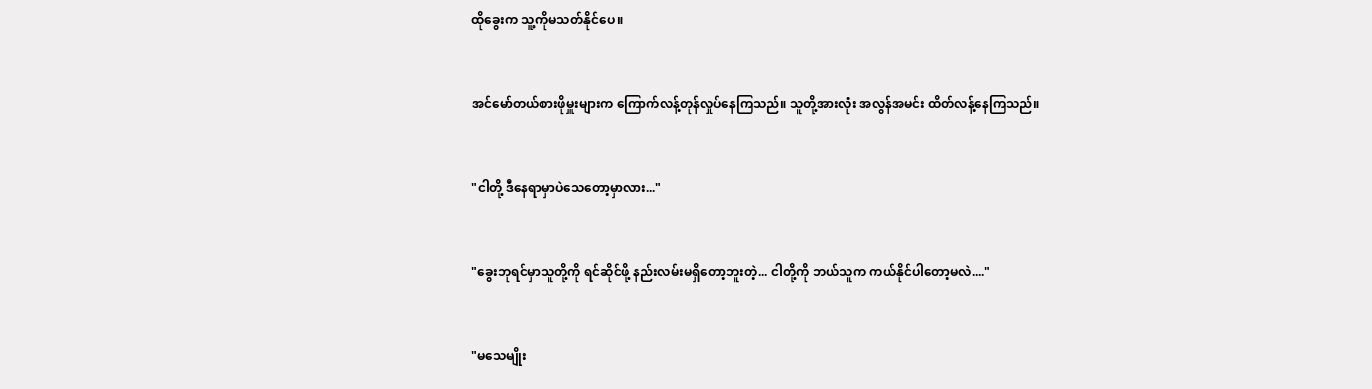ထိုခွေးက သူ့ကိုမသတ်နိုင်ပေ။


အင်မော်တယ်စားဖိုမှူးများက ကြောက်လန့်တုန်လှုပ်နေကြသည်။ သူတို့အားလုံး အလွန်အမင်း ထိတ်လန့်နေကြသည်။


"ငါတို့ ဒီနေရာမှာပဲသေတော့မှာလား..."


"ခွေးဘုရင်မှာသူတို့ကို ရင်ဆိုင်ဖို့ နည်းလမ်းမရှိတော့ဘူးတဲ့... ငါတို့ကို ဘယ်သူက ကယ်နိုင်ပါတော့မလဲ...."


"မသေမျိုး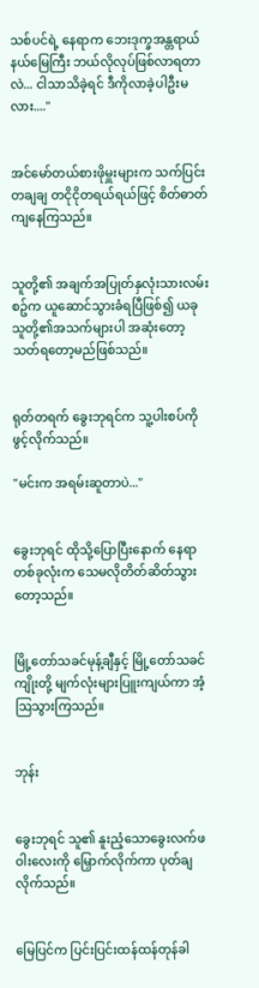သစ်ပင်ရဲ့ နေရာက ဘေးဒုက္ခအန္တရာယ်နယ်မြေကြီး ဘယ်လိုလုပ်ဖြစ်လာရတာလဲ... ငါသာသိခဲ့ရင် ဒီကိုလာခဲ့ပါဦးမလား...."


အင်မော်တယ်စားဖိုမှူးများက သက်ပြင်းတချချ တငိုငိုတရယ်ရယ်ဖြင့် စိတ်ဓာတ်ကျနေကြသည်။


သူတို့၏ အချက်အပြုတ်နှလုံးသားလမ်းစဥ်က ယူဆောင်သွားခံရပြီဖြစ်၍ ယခုသူတို့၏အသက်များပါ အဆုံးတော့သတ်ရတော့မည်ဖြစ်သည်။


ရုတ်တရက် ခွေးဘုရင်က သူ့ပါးစပ်ကို ဖွင့်လိုက်သည်။

"မင်းက အရမ်းဆူတာပဲ..."


ခွေးဘုရင် ထိုသို့ပြောပြီးနောက် နေရာတစ်ခုလုံးက သေမလိုတိတ်ဆိတ်သွားတော့သည်။


မြို့တော်သခင်မုန့်ချီနှင့် မြို့တော်သခင်ကျိုးတို့ မျက်လုံးများပြူးကျယ်ကာ အံ့ဩသွားကြသည်။


ဘုန်း


ခွေးဘုရင် သူ၏ နူးညံ့သောခွေးလက်ဖဝါးလေးကို မြှောက်လိုက်ကာ ပုတ်ချလိုက်သည်။


မြေပြင်က ပြင်းပြင်းထန်ထန်တုန်ခါ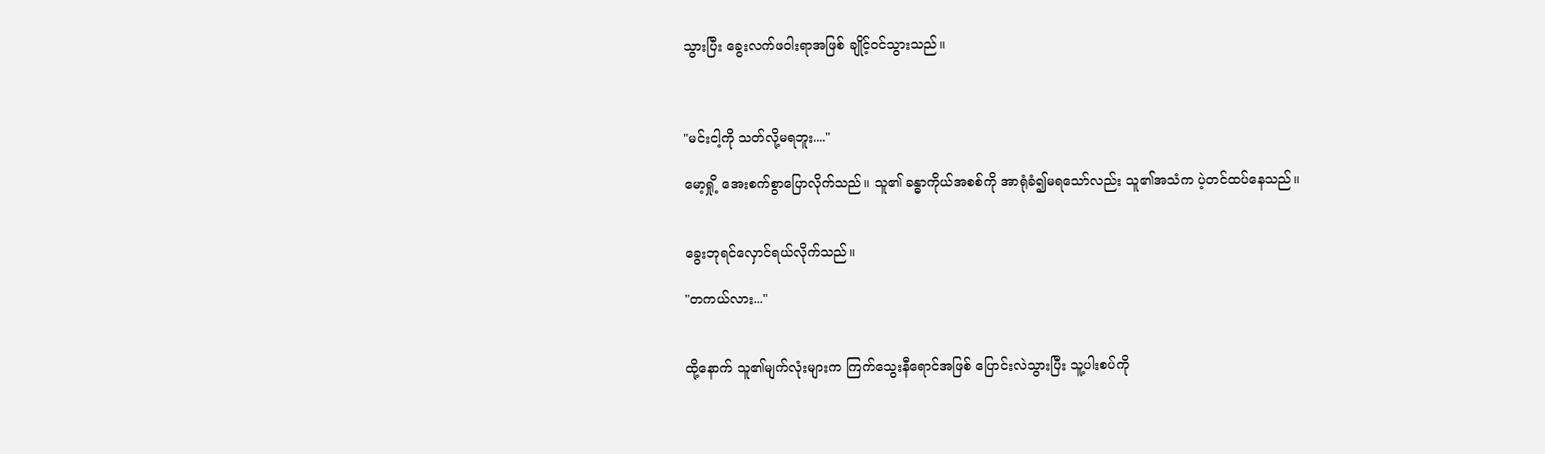သွားပြီး ခွေးလက်ဖဝါးရာအဖြစ် ချိုင့်ဝင်သွားသည်။



"မင်းငါ့ကို သတ်လို့မရဘူး...."

မော့ရှို့ အေးစက်စွာပြောလိုက်သည်။ သူ၏ ခန္ဓာကိုယ်အစစ်ကို အာရုံခံ၍မရသော်လည်း သူ၏အသံက ပဲ့တင်ထပ်နေသည်။


ခွေးဘုရင်လှောင်ရယ်လိုက်သည်။

"တကယ်လား..."


ထို့နောက် သူ၏မျက်လုံးများက ကြက်သွေးနီရောင်အဖြစ် ပြောင်းလဲသွားပြီး သူ့ပါးစပ်ကို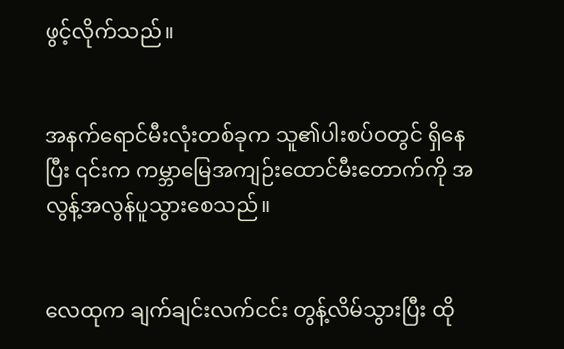ဖွင့်လိုက်သည်။


အနက်ရောင်မီးလုံးတစ်ခုက သူ၏ပါးစပ်ဝတွင် ရှိနေပြီး ၎င်းက ကမ္ဘာမြေအကျဉ်းထောင်မီးတောက်ကို အလွန့်အလွန်ပူသွားစေသည်။


လေထုက ချက်ချင်းလက်ငင်း တွန့်လိမ်သွားပြီး ထို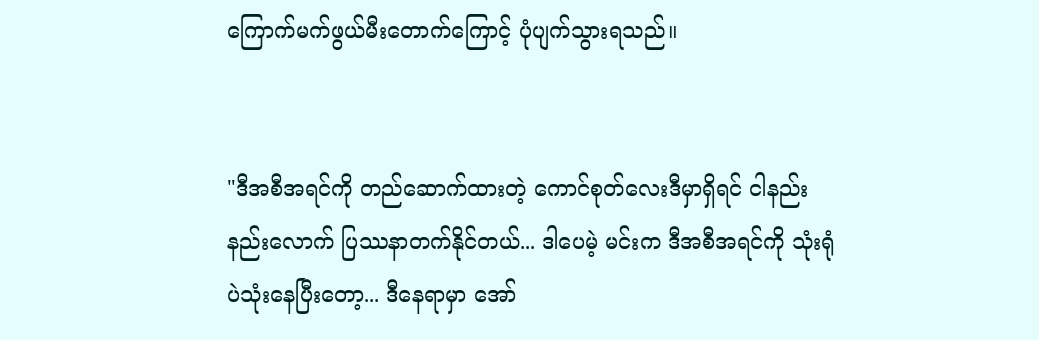ကြောက်မက်ဖွယ်မီးတောက်ကြောင့် ပုံပျက်သွားရသည်။


"ဒီအစီအရင်ကို တည်ဆောက်ထားတဲ့ ကောင်စုတ်လေးဒီမှာရှိရင် ငါနည်းနည်းလောက် ပြဿနာတက်နိုင်တယ်... ဒါပေမဲ့ မင်းက ဒီအစီအရင်ကို သုံးရုံပဲသုံးနေပြီးတော့... ဒီနေရာမှာ အော်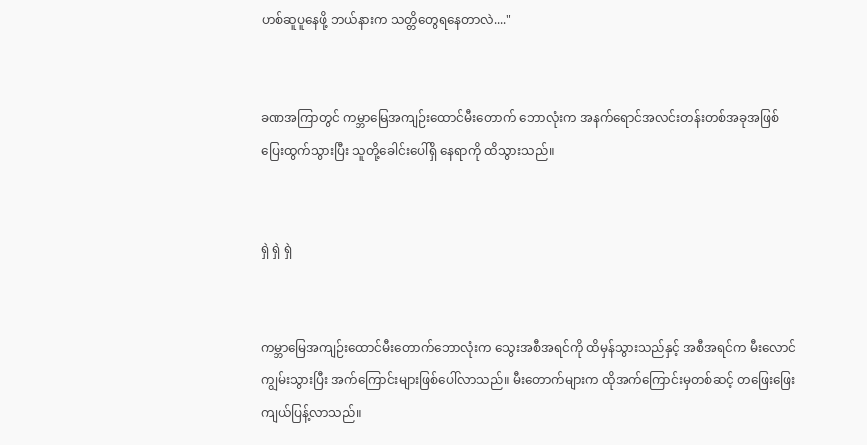ဟစ်ဆူပူနေဖို့ ဘယ်နားက သတ္တိတွေရနေတာလဲ...."


ခဏအကြာတွင် ကမ္ဘာမြေအကျဉ်းထောင်မီးတောက် ဘောလုံးက အနက်ရောင်အလင်းတန်းတစ်အခုအဖြစ် ပြေးထွက်သွားပြီး သူတို့ခေါင်းပေါ်ရှိ နေရာကို ထိသွားသည်။


ရှဲ ရှဲ ရှဲ


ကမ္ဘာမြေအကျဉ်းထောင်မီးတောက်ဘောလုံးက သွေးအစီအရင်ကို ထိမှန်သွားသည်နှင့် အစီအရင်က မီးလောင်ကျွမ်းသွားပြီး အက်ကြောင်းများဖြစ်ပေါ်လာသည်။ မီးတောက်များက ထိုအက်ကြောင်းမှတစ်ဆင့် တဖြေးဖြေးကျယ်ပြန့်လာသည်။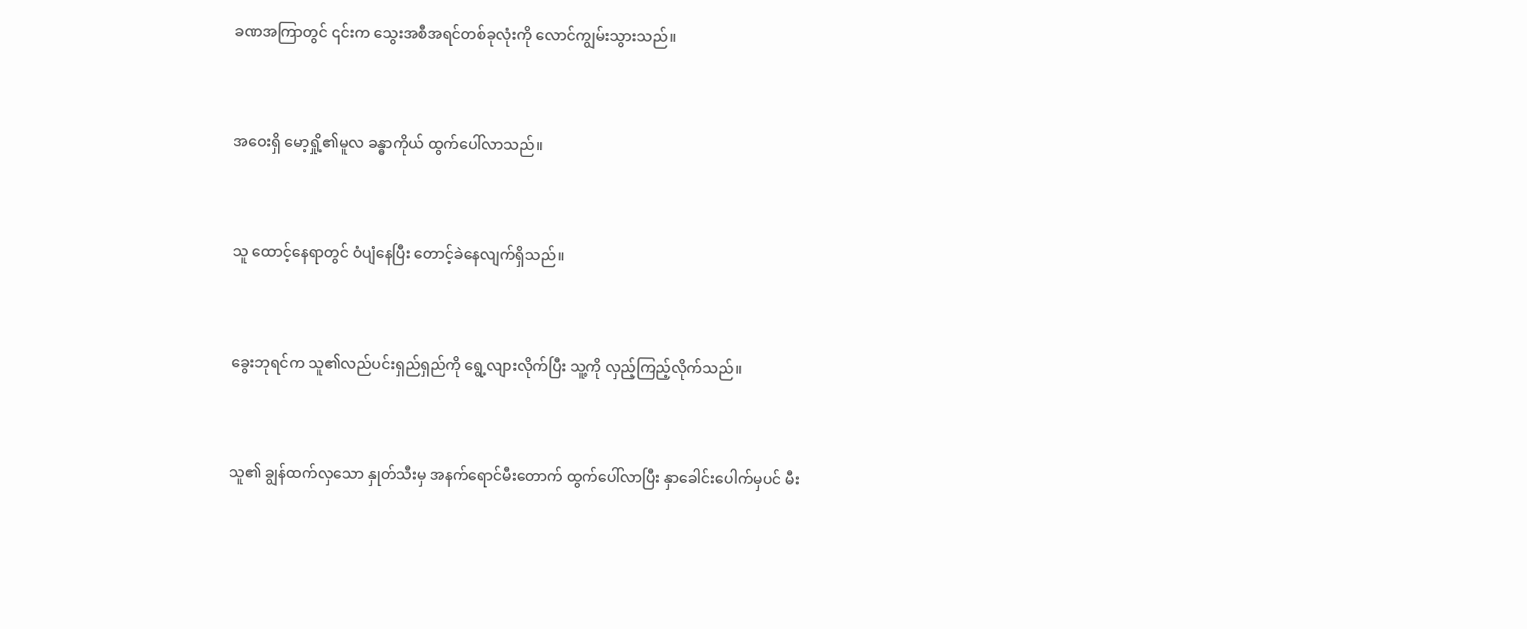ခဏအကြာတွင် ၎င်းက သွေးအစီအရင်တစ်ခုလုံးကို လောင်ကျွမ်းသွားသည်။


အဝေးရှိ မော့ရှို့၏မူလ ခန္ဓာကိုယ် ထွက်ပေါ်လာသည်။


သူ ထောင့်နေရာတွင် ဝံပျံနေပြီး တောင့်ခဲနေလျက်ရှိသည်။


ခွေးဘုရင်က သူ၏လည်ပင်းရှည်ရှည်ကို ရွေ့လျားလိုက်ပြီး သူ့ကို လှည့်ကြည့်လိုက်သည်။


သူ၏ ချွန်ထက်လှသော နှုတ်သီးမှ အနက်ရောင်မီးတောက် ထွက်ပေါ်လာပြီး နှာခေါင်းပေါက်မှပင် မီး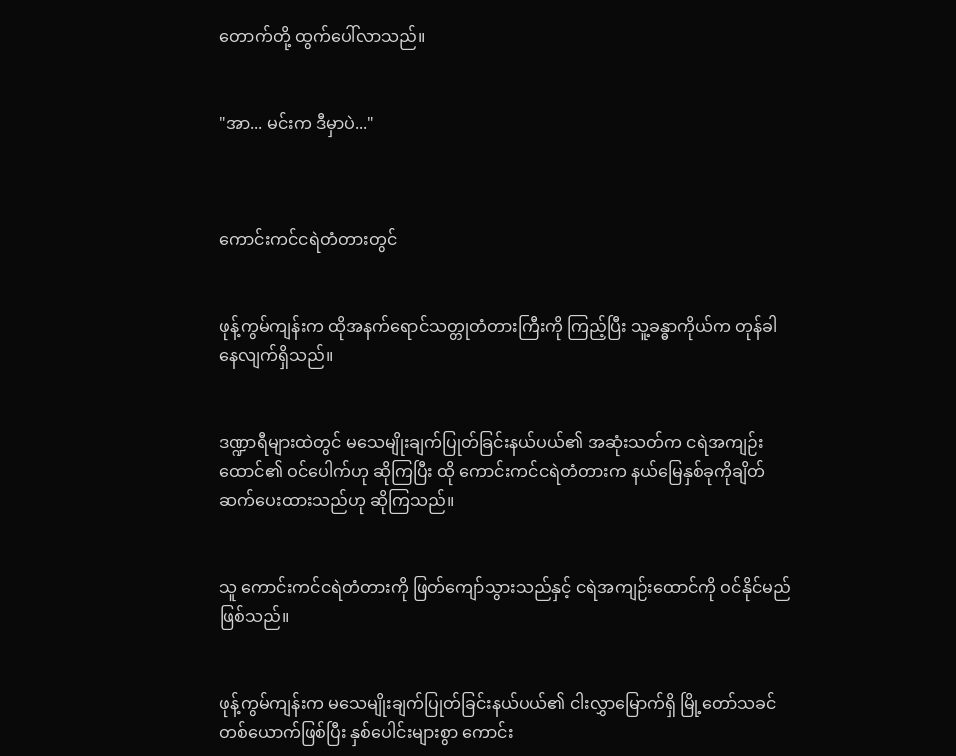တောက်တို့ ထွက်ပေါ်လာသည်။


"အာ... မင်းက ဒီမှာပဲ..."



ကောင်းကင်ငရဲတံတားတွင်


ဖုန့်ကွမ်ကျန်းက ထိုအနက်ရောင်သတ္တုတံတားကြီးကို ကြည့်ပြီး သူ့ခန္ဓာကိုယ်က တုန်ခါနေလျက်ရှိသည်။


ဒဏ္ဍာရီများထဲတွင် မသေမျိုးချက်ပြုတ်ခြင်းနယ်ပယ်၏ အဆုံးသတ်က ငရဲအကျဉ်းထောင်၏ ဝင်ပေါက်ဟု ဆိုကြပြီး ထို ကောင်းကင်ငရဲတံတားက နယ်မြေနှစ်ခုကိုချိတ်ဆက်ပေးထားသည်ဟု ဆိုကြသည်။


သူ ကောင်းကင်ငရဲတံတားကို ဖြတ်ကျော်သွားသည်နှင့် ငရဲအကျဉ်းထောင်ကို ဝင်နိုင်မည်ဖြစ်သည်။


ဖုန့်ကွမ်ကျန်းက မသေမျိုးချက်ပြုတ်ခြင်းနယ်ပယ်၏ ငါးလွှာမြောက်ရှိ မြို့တော်သခင် တစ်ယောက်ဖြစ်ပြီး နှစ်ပေါင်းများစွာ ကောင်း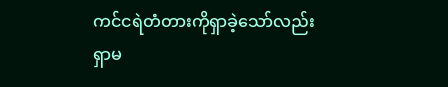ကင်ငရဲတံတားကိုရှာခဲ့သော်လည်း ရှာမ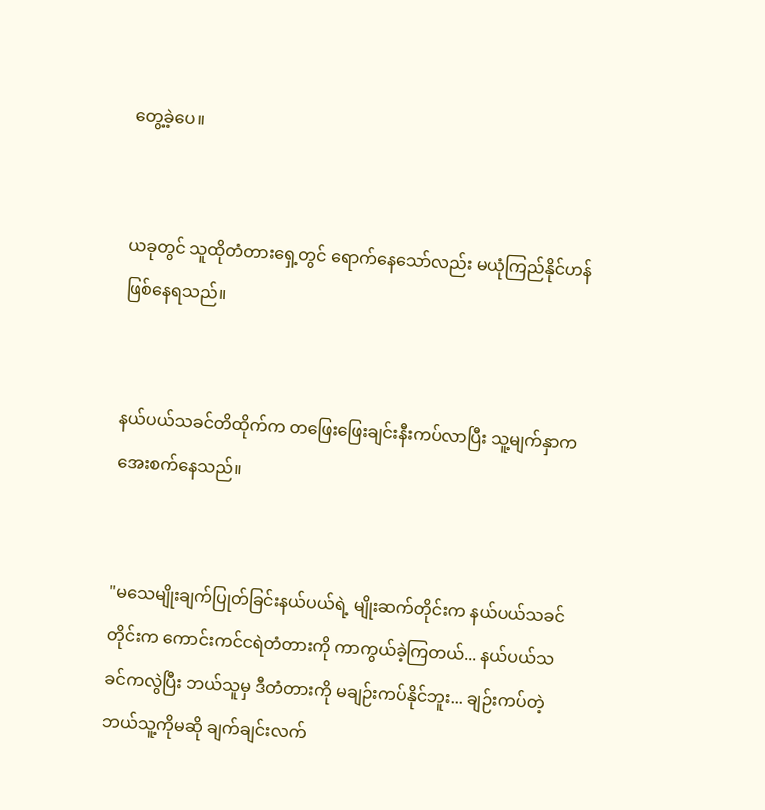တွေ့ခဲ့ပေ။


ယခုတွင် သူထိုတံတားရှေ့တွင် ရောက်နေသော်လည်း မယုံကြည်နိုင်ဟန် ဖြစ်နေရသည်။


နယ်ပယ်သခင်တိထိုက်က တဖြေးဖြေးချင်းနီးကပ်လာပြီး သူ့မျက်နှာက အေးစက်နေသည်။


"မသေမျိုးချက်ပြုတ်ခြင်းနယ်ပယ်ရဲ့ မျိုးဆက်တိုင်းက နယ်ပယ်သခင် တိုင်းက ကောင်းကင်ငရဲတံတားကို ကာကွယ်ခဲ့ကြတယ်... နယ်ပယ်သခင်ကလွဲပြီး ဘယ်သူမှ ဒီတံတားကို မချဉ်းကပ်နိုင်ဘူး... ချဉ်းကပ်တဲ့ ဘယ်သူ့ကိုမဆို ချက်ချင်းလက်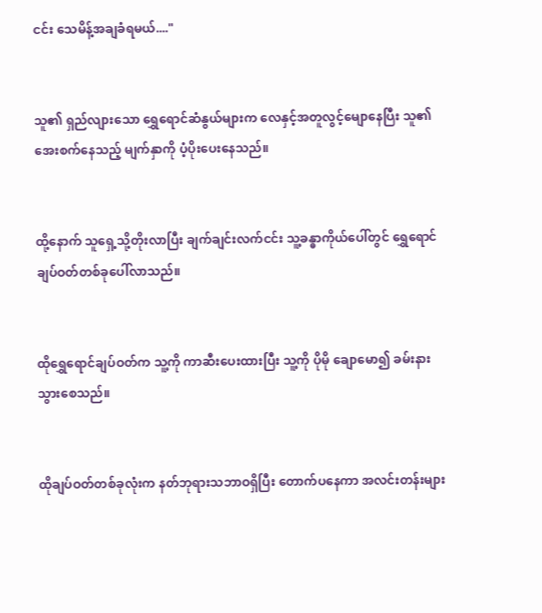ငင်း သေမိန့်အချခံရမယ်...."


သူ၏ ရှည်လျားသော ရွှေရောင်ဆံနွယ်များက လေနှင့်အတူလွင့်မျောနေပြီး သူ၏အေးစက်နေသည့် မျက်နှာကို ပံ့ပိုးပေးနေသည်။


ထို့နောက် သူရှေ့သို့တိုးလာပြီး ချက်ချင်းလက်ငင်း သူ့ခန္ဓာကိုယ်ပေါ်တွင် ရွှေရောင်ချပ်ဝတ်တစ်ခုပေါ်လာသည်။


ထိုရွှေရောင်ချပ်ဝတ်က သူ့ကို ကာဆီးပေးထားပြီး သူ့ကို ပိုမို ချောမော၍ ခမ်းနားသွားစေသည်။


ထိုချပ်ဝတ်တစ်ခုလုံးက နတ်ဘုရားသဘာဝရှိပြီး တောက်ပနေကာ အလင်းတန်းများ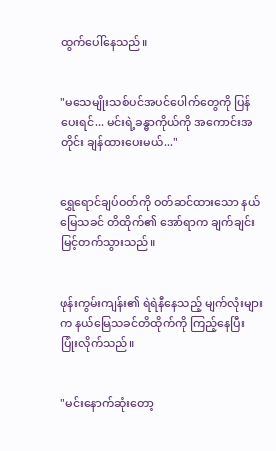ထွက်ပေါ်နေသည်။


"မသေမျိုးသစ်ပင်အပင်ပေါက်တွေကို ပြန်ပေးရင်... မင်းရဲ့ခန္ဓာကိုယ်ကို အကောင်းအတိုင်း ချန်ထားပေးမယ်..."


ရွှေရောင်ချပ်ဝတ်ကို ဝတ်ဆင်ထားသော နယ်မြေသခင် တိထိုက်၏ အော်ရာက ချက်ချင်းမြင့်တက်သွားသည်။


ဖုန်းကွမ်းကျန်း၏ ရဲရဲနီနေသည့် မျက်လုံးများက နယ်မြေသခင်တိထိုက်ကို ကြည့်နေပြီး ပြုံးလိုက်သည်။


"မင်းနောက်ဆုံးတော့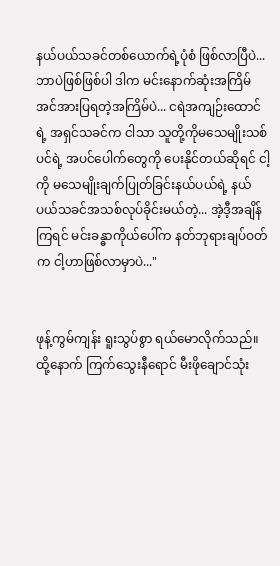နယ်ပယ်သခင်တစ်ယောက်ရဲ့ပုံစံ ဖြစ်လာပြီပဲ... ဘာပဲဖြစ်ဖြစ်ပါ ဒါက မင်းနောက်ဆုံးအကြိမ် အင်အားပြရတဲ့အကြိမ်ပဲ... ငရဲအကျဉ်းထောင်ရဲ့ အရှင်သခင်က ငါသာ သူတို့ကိုမသေမျိုးသစ်ပင်ရဲ့ အပင်ပေါက်တွေကို ပေးနိုင်တယ်ဆိုရင် ငါ့ကို မသေမျိုးချက်ပြုတ်ခြင်းနယ်ပယ်ရဲ့ နယ်ပယ်သခင်အသစ်လုပ်ခိုင်းမယ်တဲ့... အဲ့ဒီ့အချိန်ကြရင် မင်းခန္ဓာကိုယ်ပေါ်က နတ်ဘုရားချပ်ဝတ်က ငါ့ဟာဖြစ်လာမှာပဲ..."


ဖုန့်ကွမ်ကျန်း ရူးသွပ်စွာ ရယ်မောလိုက်သည်။ ထို့နောက် ကြက်သွေးနီရောင် မီးဖိုချောင်သုံး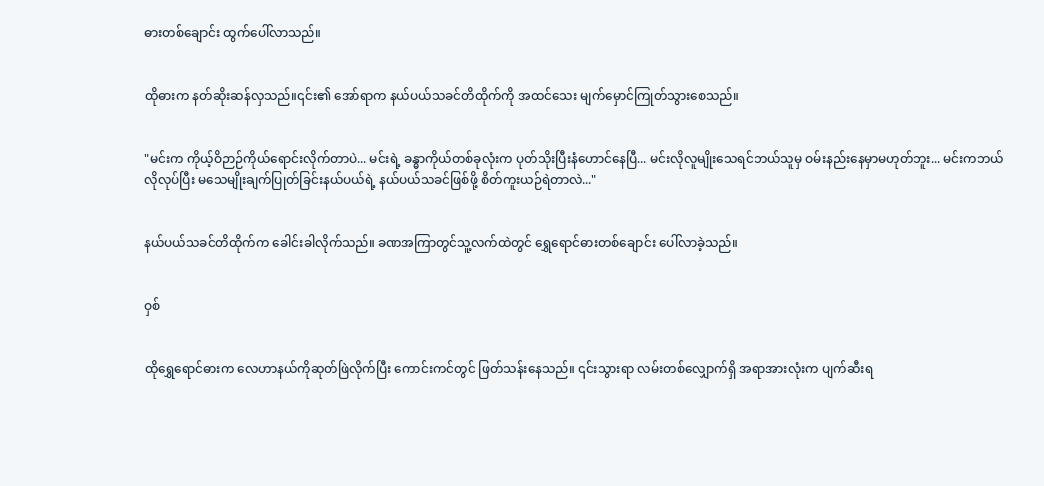ဓားတစ်ချောင်း ထွက်ပေါ်လာသည်။


ထိုဓားက နတ်ဆိုးဆန်လှသည်။၎င်း၏ အော်ရာက နယ်ပယ်သခင်တိထိုက်ကို အထင်သေး မျက်မှောင်ကြုတ်သွားစေသည်။


"မင်းက ကိုယ့်ဝိဉာဉ်ကိုယ်ရောင်းလိုက်တာပဲ... မင်းရဲ့ ခန္ဓာကိုယ်တစ်ခုလုံးက ပုတ်သိုးပြီးနံဟောင်နေပြီ... မင်းလိုလူမျိုးသေရင်ဘယ်သူမှ ဝမ်းနည်းနေမှာမဟုတ်ဘူး... မင်းကဘယ်လိုလုပ်ပြီး မသေမျိုးချက်ပြုတ်ခြင်းနယ်ပယ်ရဲ့ နယ်ပယ်သခင်ဖြစ်ဖို့ စိတ်ကူးယဉ်ရဲတာလဲ..."


နယ်ပယ်သခင်တိထိုက်က ခေါင်းခါလိုက်သည်။ ခဏအကြာတွင်သူ့လက်ထဲတွင် ရွှေရောင်ဓားတစ်ချောင်း ပေါ်လာခဲ့သည်။


ဝှစ်


ထိုရွှေရောင်ဓားက လေဟာနယ်ကိုဆုတ်ဖြဲလိုက်ပြီး ကောင်းကင်တွင် ဖြတ်သန်းနေသည်။ ၎င်းသွားရာ လမ်းတစ်လျှောက်ရှိ အရာအားလုံးက ပျက်ဆီးရ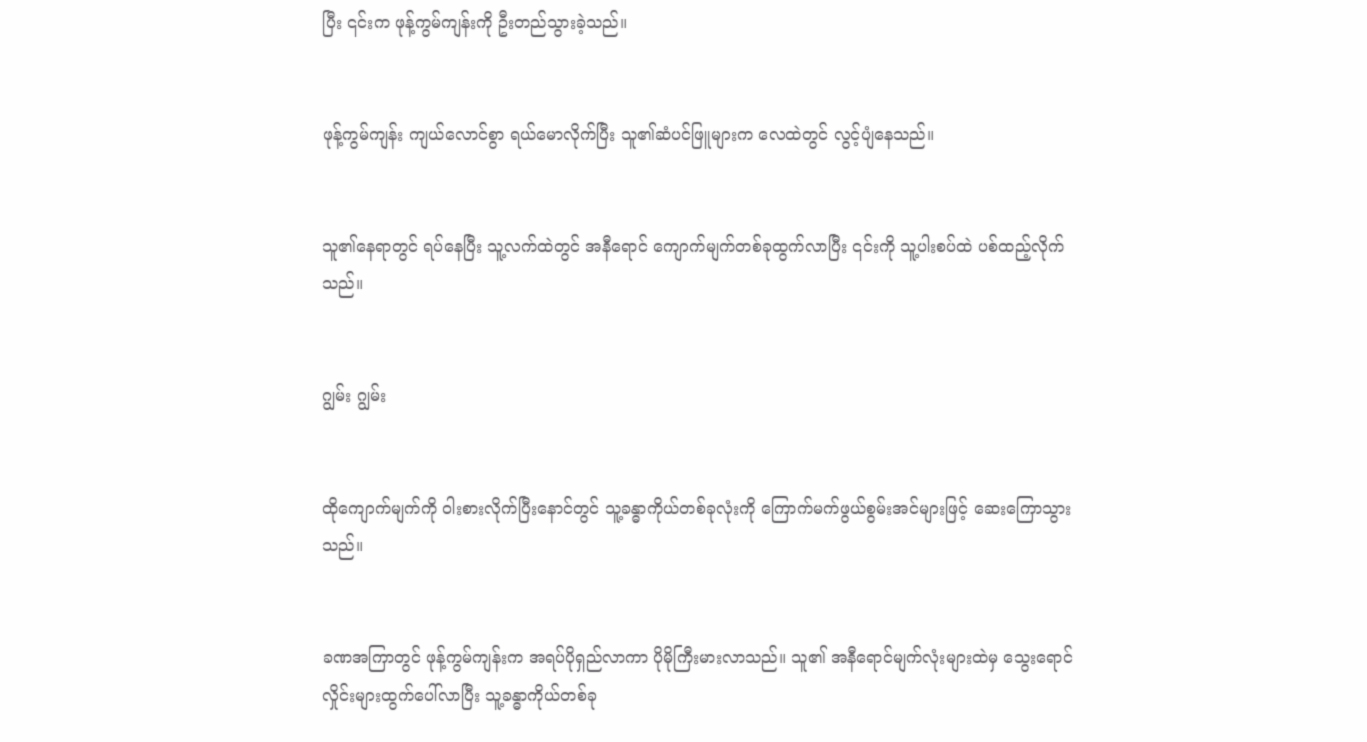ပြီး ၎င်းက ဖုန့်ကွမ်ကျန်းကို ဦးတည်သွားခဲ့သည်။


ဖုန့်ကွမ်ကျန်း ကျယ်လောင်စွာ ရယ်မောလိုက်ပြီး သူ၏ဆံပင်ဖြူများက လေထဲတွင် လွင့်ပျံနေသည်။


သူ၏နေရာတွင် ရပ်နေပြီး သူ့လက်ထဲတွင် အနီရောင် ကျောက်မျက်တစ်ခုထွက်လာပြီး ၎င်းကို သူ့ပါးစပ်ထဲ ပစ်ထည့်လိုက်သည်။


ဂျွမ်း ဂျွမ်း


ထိုကျောက်မျက်ကို ဝါးစားလိုက်ပြီးနောင်တွင် သူ့ခန္ဓာကိုယ်တစ်ခုလုံးကို ကြောက်မက်ဖွယ်စွမ်းအင်များဖြင့် ဆေးကြောသွားသည်။


ခဏအကြာတွင် ဖုန့်ကွမ်ကျန်းက အရပ်ပိုရှည်လာကာ ပိုမိုကြီးမားလာသည်။ သူ၏ အနီရောင်မျက်လုံးများထဲမှ သွေးရောင် လှိုင်းများထွက်ပေါ်လာပြီး သူ့ခန္ဓာကိုယ်တစ်ခု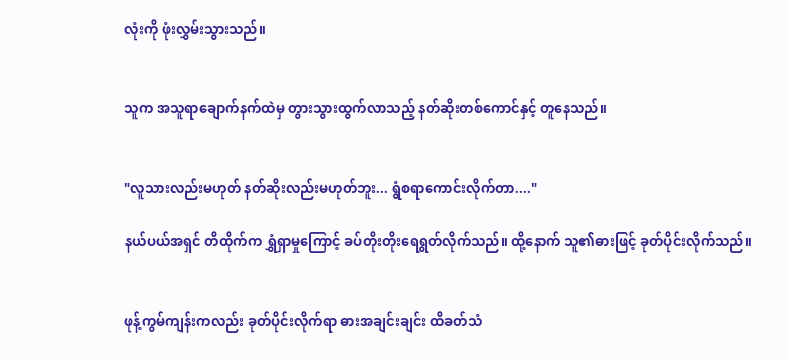လုံးကို ဖုံးလွှမ်းသွားသည်။


သူက အသူရာချောက်နက်ထဲမှ တွားသွားထွက်လာသည့် နတ်ဆိုးတစ်ကောင်နှင့် တူနေသည်။


"လူသားလည်းမဟုတ် နတ်ဆိုးလည်းမဟုတ်ဘူး... ရွံစရာကောင်းလိုက်တာ...."

နယ်ပယ်အရှင် တိထိုက်က ရွှံရှာမှုကြောင့် ခပ်တိုးတိုးရေရွတ်လိုက်သည်။ ထို့နောက် သူ၏ဓားဖြင့် ခုတ်ပိုင်းလိုက်သည်။


ဖုန့်ကွမ်ကျန်းကလည်း ခုတ်ပိုင်းလိုက်ရာ ဓားအချင်းချင်း ထိခတ်သံ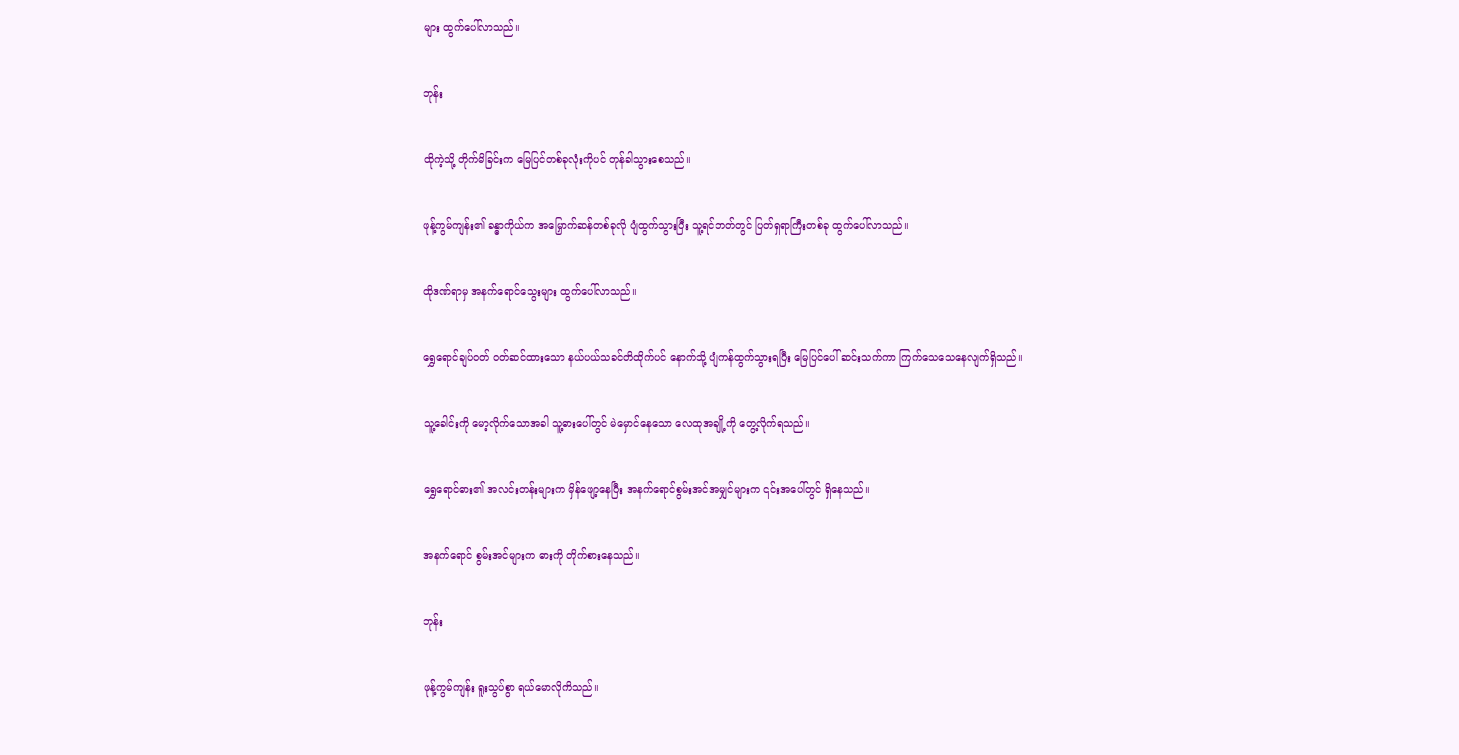များ ထွက်ပေါ်လာသည်။


ဘုန်း


ထိုကဲ့သို့ တိုက်မိခြင်းက မြေပြင်တစ်ခုလုံးကိုပင် တုန်ခါသွားစေသည်။


ဖုန့်ကွမ်ကျန်း၏ ခန္ဓာကိုယ်က အမြှောက်ဆန်တစ်ခုလို ပျံထွက်သွားပြီး သူ့ရင်ဘတ်တွင် ပြတ်ရှရာကြီးတစ်ခု ထွက်ပေါ်လာသည်။


ထိုဒဏ်ရာမှ အနက်ရောင်သွေးများ ထွက်ပေါ်လာသည်။


ရွှေရောင်ချပ်ဝတ် ဝတ်ဆင်ထားသော နယ်ပယ်သခင်တိထိုက်ပင် နောက်သို့ ပျံကန်ထွက်သွားရပြီး မြေပြင်ပေါ် ဆင်းသက်ကာ ကြက်သေသေနေလျက်ရှိသည်။


သူ့ခေါင်းကို မော့လိုက်သောအခါ သူ့ဓားပေါ်တွင် မဲမှောင်နေသော လေထုအချို့ကို တွေ့လိုက်ရသည်။


ရွှေရောင်ဓား၏ အလင်းတန်းများက မှိန်ဖျော့နေပြီး အနက်ရောင်စွမ်းအင်အမျှင်များက ၎င်းအပေါ်တွင် ရှိနေသည်။


အနက်ရောင် စွမ်းအင်များက ဓားကို တိုက်စားနေသည်။


ဘုန်း


ဖုန့်ကွမ်ကျန်း ရူးသွပ်စွာ ရယ်မောလိုကိသည်။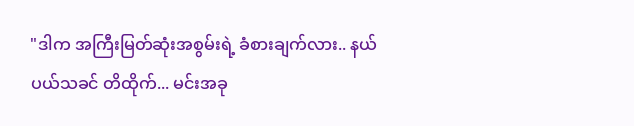"ဒါက အကြီးမြတ်ဆုံးအစွမ်းရဲ့ ခံစားချက်လား.. နယ်ပယ်သခင် တိထိုက်... မင်းအခု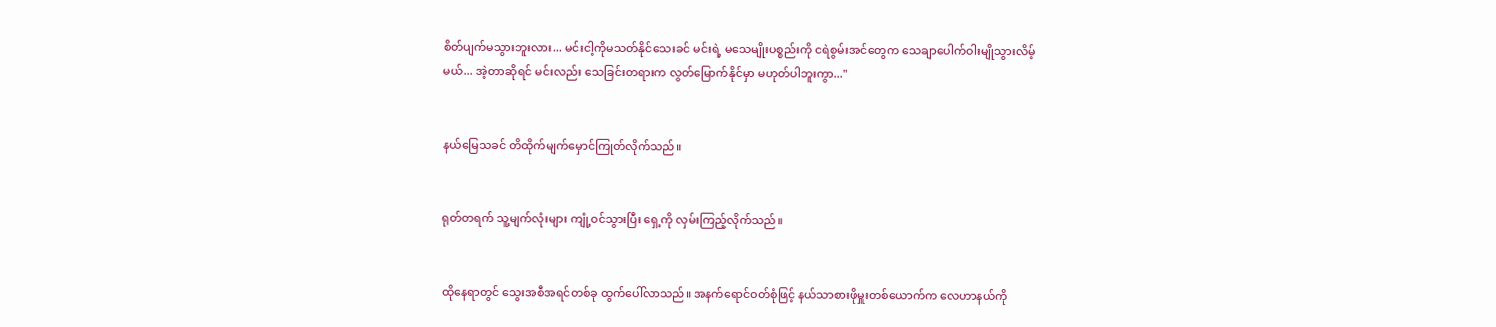စိတ်ပျက်မသွားဘူးလား... မင်းငါ့ကိုမသတ်နိုင်သေးခင် မင်းရဲ့ မသေမျိုးပစ္စည်းကို ငရဲစွမ်းအင်တွေက သေချာပေါက်ဝါးမျိုသွားလိမ့်မယ်... အဲ့တာဆိုရင် မင်းလည်း သေခြင်းတရားက လွတ်မြောက်နိုင်မှာ မဟုတ်ပါဘူးကွာ..."


နယ်မြေသခင် တိထိုက်မျက်မှောင်ကြုတ်လိုက်သည်။


ရုတ်တရက် သူ့မျက်လုံးများ ကျုံ့ဝင်သွားပြီး ရှေ့ကို လှမ်းကြည့်လိုက်သည်။


ထိုနေရာတွင် သွေးအစီအရင်တစ်ခု ထွက်ပေါ်လာသည်။ အနက်ရောင်ဝတ်စုံဖြင့် နယ်သာစားဖိုမှူးတစ်ယောက်က လေဟာနယ်ကို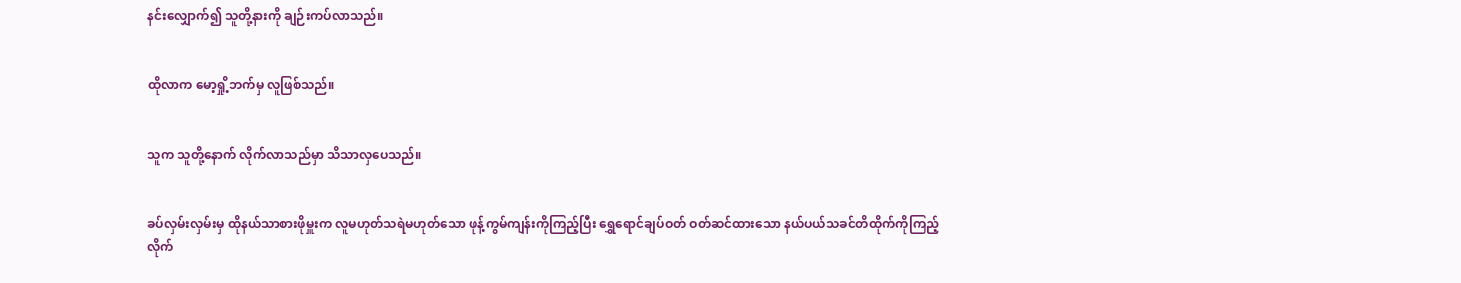နင်းလျှောက်၍ သူတို့နားကို ချဉ်းကပ်လာသည်။


ထိုလာက မော့ရှို့ဘက်မှ လူဖြစ်သည်။


သူက သူတို့နောက် လိုက်လာသည်မှာ သိသာလှပေသည်။


ခပ်လှမ်းလှမ်းမှ ထိုနယ်သာစားဖိုမှူးက လူမဟုတ်သရဲမဟုတ်သော ဖုန့်ကွမ်ကျန်းကိုကြည့်ပြီး ရွှေရောင်ချပ်ဝတ် ဝတ်ဆင်ထားသော နယ်ပယ်သခင်တိထိုက်ကိုကြည့်လိုက်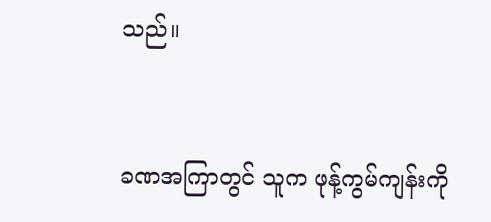သည်။


ခဏအကြာတွင် သူက ဖုန့်ကွမ်ကျန်းကို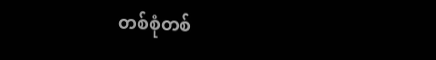တစ်စုံတစ်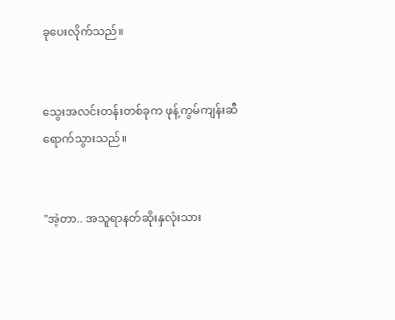ခုပေးလိုက်သည်။


သွေးအလင်းတန်းတစ်ခုက ဖုန့်ကွမ်ကျန်းဆီရောက်သွားသည်။


"အဲ့တာ.. အသူရာနတ်ဆိုးနှလုံးသား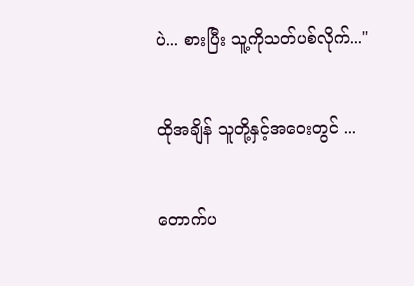ပဲ... စားပြီး သူ့ကိုသတ်ပစ်လိုက်..."


ထိုအချိန် သူတို့နှင့်အဝေးတွင် ...


တောက်ပ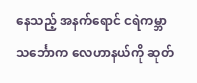နေသည့် အနက်ရောင် ငရဲကမ္ဘာသင်္ဘောက လေဟာနယ်ကို ဆုတ်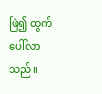ဖြဲ၍ ထွက်ပေါ်လာသည်။